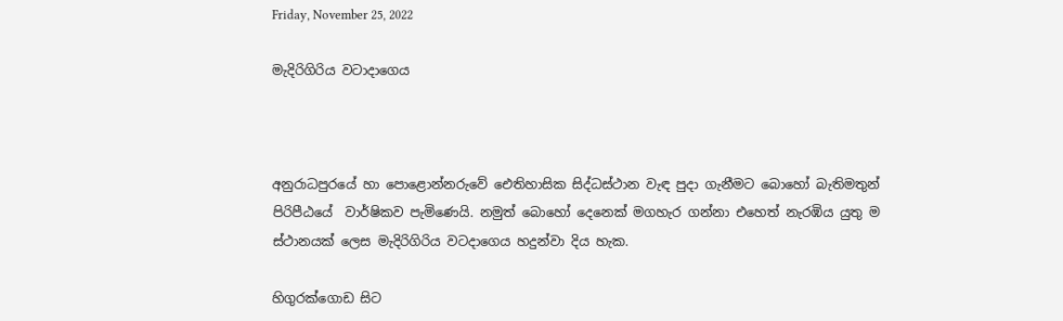Friday, November 25, 2022

මැදිරිගිරිය වටාදාගෙය



අනුරාධපුරයේ හා පොළොන්නරුවේ ඓතිහාසික සිද්ධස්ථාන වැඳ පුදා ගැනීමට බොහෝ බැතිමතුන් පිරිපීඨයේ  වාර්ෂිකව පැමිණෙයි. නමුත් බොහෝ දෙනෙක් මගහැර ගන්නා එහෙත් නැරඹිය යුතු ම ස්ථානයක් ලෙස මැදිරිගිරිය වටදාගෙය හදුන්වා දිය හැක.

හිගුරක්ගොඩ සිට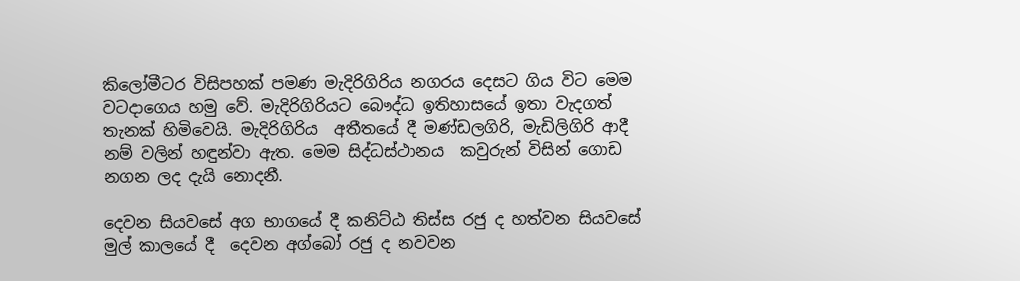කිලෝමීටර විසිපහක් පමණ මැදිරිගිරිය නගරය දෙසට ගිය විට මෙම වටදාගෙය හමු වේ. මැදිරිගිරියට බෞද්ධ ඉතිහාසයේ ඉතා වැදගත් තැනක් හිමිවෙයි. මැදිරිගිරිය  අතීතයේ දී මණ්ඩලගිරි, මැඩිලිගිරි ආදී නම් වලින් හඳුන්වා ඇත. මෙම සිද්ධස්ථානය  කවුරුන් විසින් ගොඩ නගන ලද දැයි නොදනී.

දෙවන සියවසේ අග භාගයේ දී කනිට්ඨ තිස්ස රජු ද හත්වන සියවසේ මුල් කාලයේ දී  දෙවන අග්බෝ රජු ද නවවන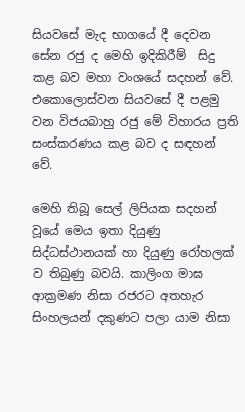සියවසේ මැද භාගයේ දී දෙවන සේන රජු ද මෙහි ඉදිකිරීම්  සිදු කළ බව මහා වංශයේ සදහන් වේ. එකොලොස්වන සියවසේ දී පළමු වන විජයබාහු රජු මේ විහාරය ප්‍රති සංස්කරණය කළ බව ද සඳහන් වේ.

මෙහි තිබූ සෙල් ලිපියක සදහන් වූයේ මෙය ඉතා දියුණු සිද්ධස්ථානයක් හා දියුණු රෝහලක්  ව තිබුණු බවයි. කාලිංග මාඝ ආක්‍රමණ නිසා රජරට අතහැර සිංහලයන් දකුණට පලා යාම නිසා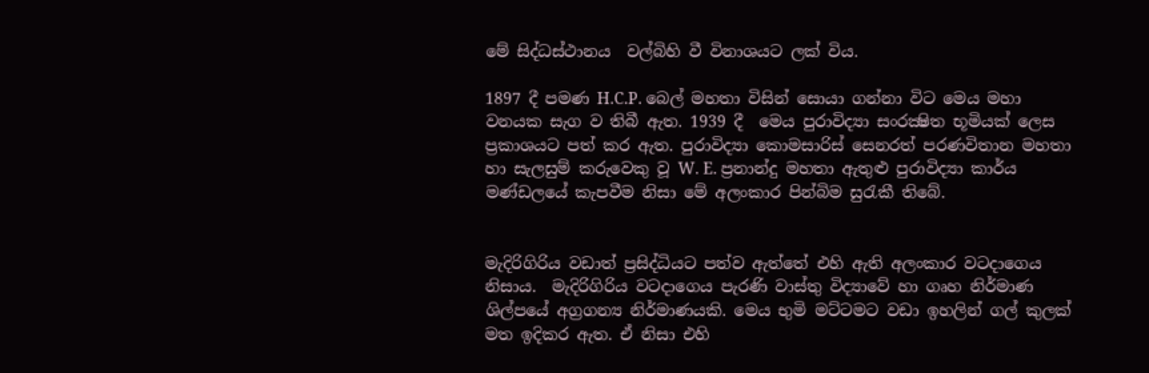මේ සිද්ධස්ථානය  වල්බිහි වී විනාශයට ලක් විය.

1897 දී පමණ H.C.P. බෙල් මහතා විසින් සොයා ගන්නා විට මෙය මහා වනයක සැග ව තිබී ඇත. 1939 දී  මෙය පුරාවිද්‍යා සංරක්‍ෂිත භූමියක් ලෙස ප්‍රකාශයට පත් කර ඇත. පුරාවිද්‍යා කොමසාරිස් සෙනරත් පරණවිතාන මහතා හා සැලසුම් කරුවෙකු වූ W. E. ප්‍රනාන්දු මහතා ඇතුළු පුරාවිද්‍යා කාර්ය මණ්ඩලයේ කැපවීම නිසා මේ අලංකාර පින්බිම සුරැකී තිබේ.


මැදිරිගිරිය වඩාත් ප්‍රසිද්ධියට පත්ව ඇත්තේ එහි ඇති අලංකාර වටදාගෙය නිසාය.  මැදිරිගිරිය වටදාගෙය පැරණි වාස්තු විද්‍යාවේ හා ගෘහ නිර්මාණ ශිල්පයේ අග්‍රගන්‍ය නිර්මාණයකි. මෙය භුමි මට්ටමට වඩා ඉහලින් ගල් කුලක් මත ඉදිකර ඇත. ඒ නිසා එහි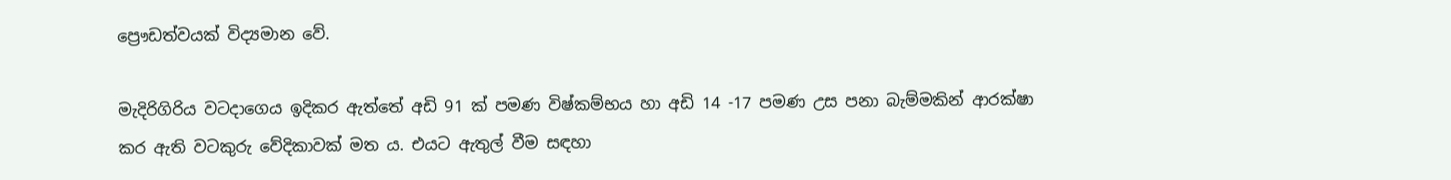ප්‍රෞඩත්වයක් විද්‍යමාන වේ.

මැදිරිගිරිය වටදාගෙය ඉදිකර ඇත්තේ අඩි 91 ක් පමණ විෂ්කම්භය හා අඩි 14 -17 පමණ උස පනා බැම්මකින් ආරක්ෂා  කර ඇති වටකුරු වේදිකාවක් මත ය. එයට ඇතුල් වීම සඳහා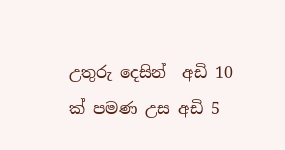උතුරු දෙසින්  අඩි 10 ක් පමණ උස අඩි 5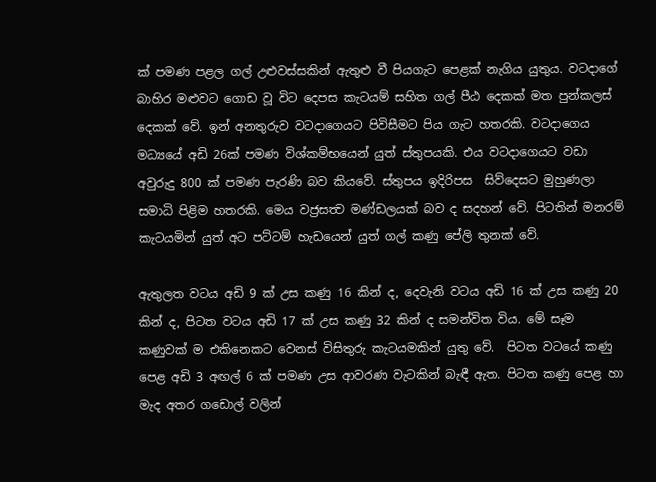ක් පමණ පළල ගල් උළුවස්සකින් ඇතුළු වී පියගැට පෙළක් නැගිය යුතුය. වටදාගේ බාහිර මළුවට ගොඩ වූ විට දෙපස කැටයම් සහිත ගල් පීඨ දෙකක් මත පුන්කලස් දෙකක් වේ. ඉන් අනතුරුව වටදාගෙයට පිවිසීමට පිය ගැට හතරකි. වටදාගෙය මධ්‍යයේ අඩි 26ක් පමණ විශ්කම්භයෙන් යුත් ස්තුපයකි. එය වටදාගෙයට වඩා අවුරුදු 800 ක් පමණ පැරණි බව කියවේ. ස්තුපය ඉදිරිපස  සිව්දෙසට මුහුණලා සමාධි පිළිම හතරකි. මෙය වජ්‍රසත්‍ව මණ්ඩලයක් බව ද සදහන් වේ. පිටතින් මනරම් කැටයමින් යුත් අට පට්ටම් හැඩයෙන් යුත් ගල් කණු පේලි තුනක් වේ.

ඇතුලත වටය අඩි 9 ක් උස කණු 16 කින් ද, දෙවැනි වටය අඩි 16 ක් උස කණු 20 කින් ද, පිටත වටය අඩි 17 ක් උස කණු 32 කින් ද සමන්විත විය. මේ සෑම කණුවක් ම එකිනෙකට වෙනස් විසිතුරු කැටයමකින් යුතු වේ.  පිටත වටයේ කණු පෙළ අඩි 3 අඟල් 6 ක් පමණ උස ආවරණ වැටකින් බැඳී ඇත. පිටත කණු පෙළ හා මැද අතර ගඩොල් වලින්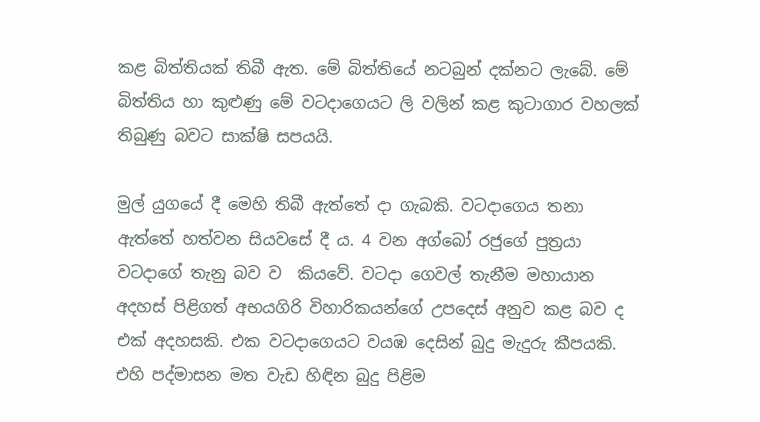කළ බිත්තියක් තිබී ඇත. මේ බිත්තියේ නටබුන් දක්නට ලැබේ. මේ බිත්තිය හා කුළුණු මේ වටදාගෙයට ලි වලින් කළ කුටාගාර වහලක් තිබුණු බවට සාක්ෂි සපයයි.

මුල් යුගයේ දී මෙහි තිබී ඇත්තේ දා ගැබකි. වටදාගෙය තනා ඇත්තේ හත්වන සියවසේ දී ය. 4 වන අග්බෝ රජුගේ පුත්‍රයා වටදාගේ තැනු බව ව  කියවේ. වටදා ගෙවල් තැනීම මහායාන අදහස් පිළිගත් අභයගිරි විහාරිකයන්ගේ උපදෙස් අනුව කළ බව ද එක් අදහසකි. එක වටදාගෙයට වයඹ දෙසින් බුදු මැදුරු කීපයකි. එහි පද්මාසන මත වැඩ හිඳින බුදු පිළිම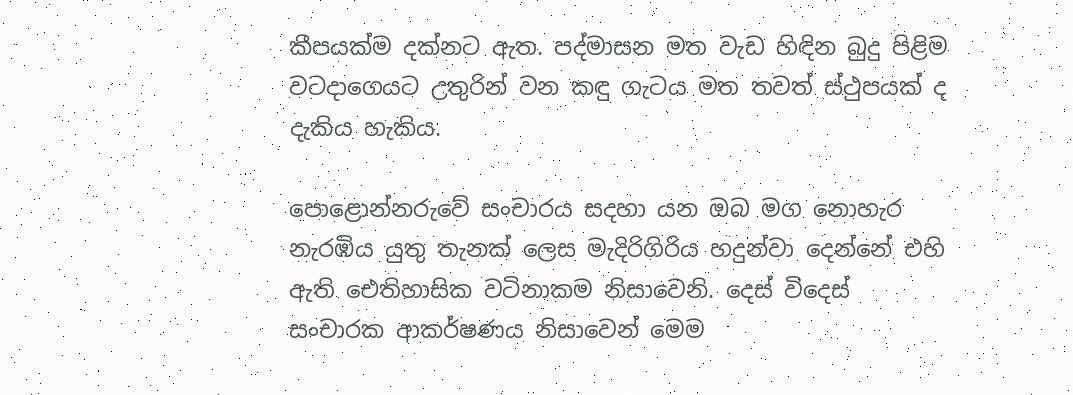කීපයක්ම දක්නට ඇත. පද්මාසන මත වැඩ හිඳින බුදු පිළිම වටදාගෙයට උතුරින් වන කඳු ගැටය මත තවත් ස්ථුපයක් ද  දැකිය හැකිය.

පොළොන්නරුවේ සංචාරය සදහා යන ඔබ මග නොහැර නැරඹිය යුතු තැනක් ලෙස මැදිරිගිරිය හදුන්වා දෙන්නේ එහි ඇති ඓතිහාසික වටිනාකම නිසාවෙනි. දෙස් විදෙස් සංචාරක ආකර්ෂණය නිසාවෙන් මෙම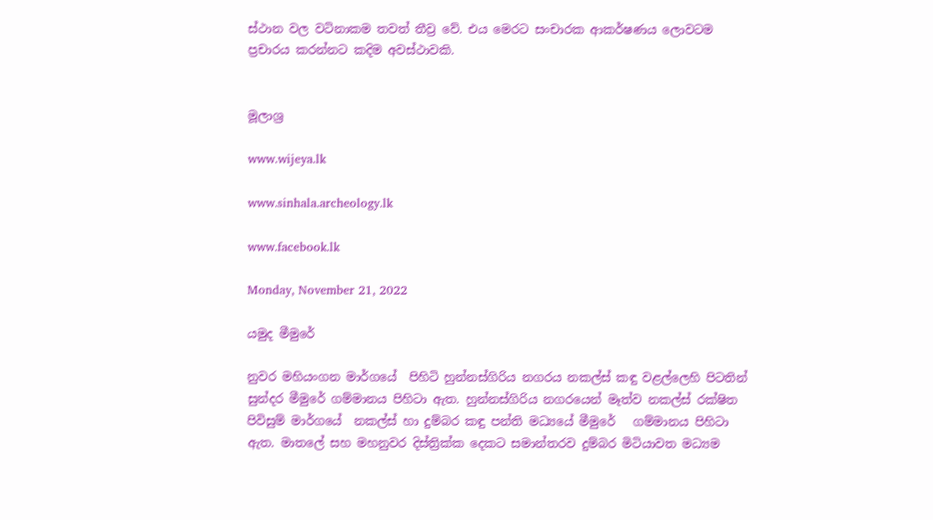ස්ථාන වල වටිනාකම තවත් තීව්‍ර වේ. එය මෙරට සංචාරක ආකර්ෂණය ලොවටම ප්‍රචාරය කරන්නට කදිම අවස්ථාවකි.


මූලාශ්‍ර

www.wijeya.lk

www.sinhala.archeology.lk

www.facebook.lk

Monday, November 21, 2022

යමුද මීමුරේ

නුවර මහියංගන මාර්ගයේ  පිහිටි හුන්නස්ගිරිය නගරය නකල්ස් කඳු වළල්ලෙහි පිටතින්  සුන්දර මීමුරේ ගම්මානය පිහිටා ඇත. හුන්නස්ගිරිය නගරයෙන් මෑත්ව නකල්ස් රක්ෂිත පිවිසුම් මාර්ගයේ  නකල්ස් හා දුම්බර කඳු පන්ති මධ්‍යයේ මීමුරේ   ගම්මානය පිහිටා ඇත. මාතලේ සහ මහනුවර දිස්ත්‍රික්ක දෙකට සමාන්තරව දුම්බර මිටියාවත මධ්‍යම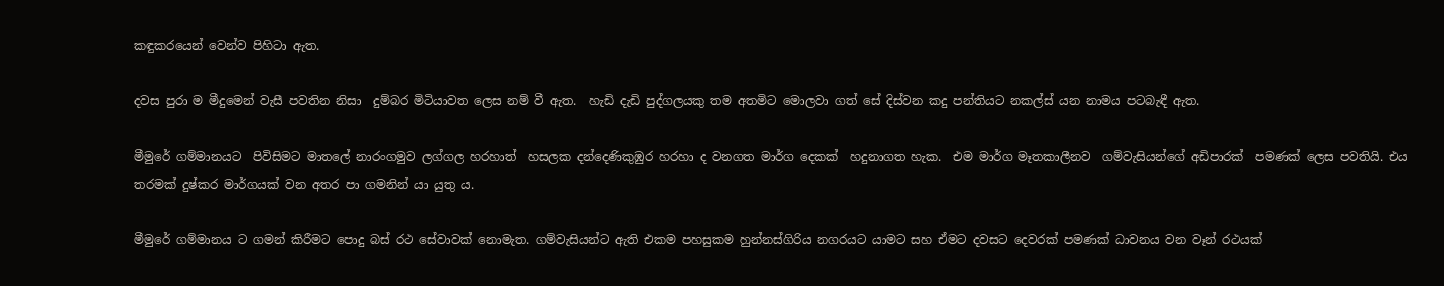කඳුකරයෙන් වෙන්ව පිහිටා ඇත.

දවස පුරා ම මීදුමෙන් වැසී පවතින නිසා  දුම්බර මිටියාවත ලෙස නම් වී ඇත.  හැඩි දැඩි පුද්ගලයකු තම අතමිට මොලවා ගත් සේ දිස්වන කදු පන්තියට නකල්ස් යන නාමය පටබැඳී ඇත.

මීමුරේ ගම්මානයට  පිවිසිමට මාතලේ නාරංගමුව ලග්ගල හරහාත්  හසලක දන්දෙණිකුඹුර හරහා ද වනගත මාර්ග දෙකක්  හදුනාගත හැක.  එම මාර්ග මෑතකාලීනව  ගම්වැසියන්ගේ අඩිපාරක්  පමණක් ලෙස පවතියි. එය තරමක් දුෂ්කර මාර්ගයක් වන අතර පා ගමනින් යා යුතු ය.

මීමුරේ ගම්මානය ට ගමන් කිරීමට පොදු බස් රථ සේවාවක් ‍නොමැත. ගම්වැසියන්ට ඇති එකම පහසුකම හුන්නස්ගිරිය නගරයට යාමට සහ ඒමට දවසට දෙවරක් පමණක් ධාවනය වන වෑන් රථයක්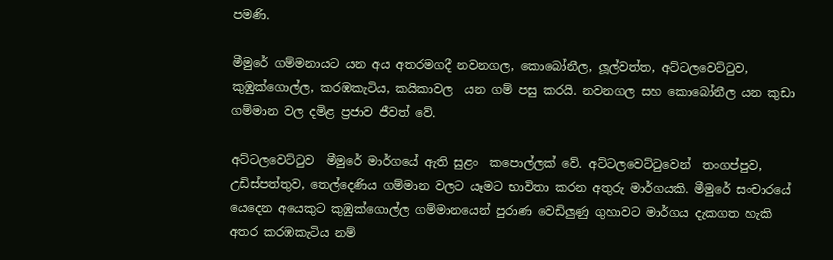පමණි.

මීමුරේ ගම්මනායට යන අය අතරමගදී නවනගල, කොබෝනීල, ලූල්වත්ත, අට්ටලවෙට්ටුව, කුඹුක්ගොල්ල, කරඹකැටිය, කයිකාවල  යන ගම් පසු කරයි. නවනගල සහ කොබෝනීල යන කුඩා ගම්මාන වල දමිළ ප්‍රජාව ජීවත් වේ.

අට්ටලවෙට්ටුව  මීමුරේ මාර්ගයේ ඇති සුළං  කපොල්ලක් වේ. අට්ටලවෙට්ටුවෙන්  තංගප්පුව, උඩිස්පත්තුව, තෙල්දෙණිය ගම්මාන වලට යෑමට භාවිතා කරන අතුරු මාර්ගයකි. මීමුරේ සංචාරයේ යෙදෙන අයෙකුට කුඹුක්ගොල්ල ගම්මානයෙන් පුරාණ වෙඩිලුණු ගුහාවට මාර්ගය දැකගත හැකි අතර කරඹකැටිය නම්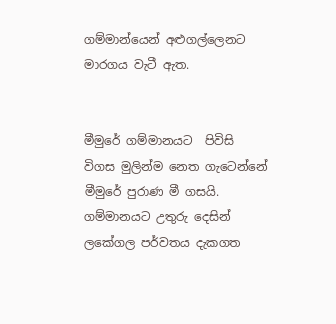ගම්මාන්යෙන් අළුගල්ලෙනට මාරගය වැටී ඇත.


මීමුරේ ගම්මානයට  පිවිසි විගස මුලින්ම නෙත ගැටෙන්නේ මීමුරේ පුරාණ මී ගසයි. ගම්මානයට උතුරු දෙසින් ලකේගල පර්වතය දැකගත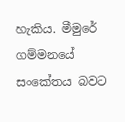හැකිය. මීමුරේ ගම්මනයේ සංකේතය බවට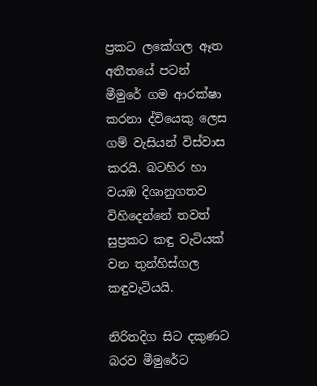ප්‍රකට ලකේගල ඈත අතීතයේ පටන් මීමුරේ ගම ආරක්ෂා කරනා ද්වියෙකු ලෙස ගම් වැසියන් විස්වාස කරයි. බටහිර හා වයඹ දිශානුගතව විහිදෙන්නේ තවත් සුප්‍රකට කඳු වැටියක්‌ වන තුන්හිස්‌ගල කඳුවැටියයි.

නිරිතදිග සිට දකුණට බරව මීමුරේට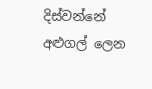දිස්‌වන්නේ අළුගල් ලෙන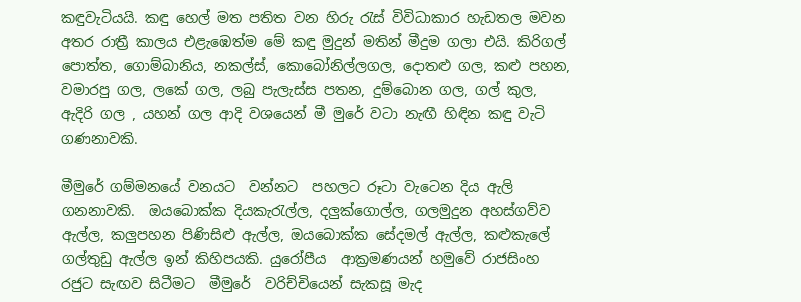කඳුවැටියයි. කඳු හෙල් මත පතිත වන හිරු රැස් විවිධාකාර හැඩතල මවන අතර රාත්‍රී කාලය එළැඹෙත්ම මේ කඳු මුදුන් මතින් මීදුම ගලා එයි. කිරිගල් පොත්ත, ගොම්බානිය, නකල්ස්, කොබෝනිල්ලගල, දොතළු ගල, කළු පහන, වමාරපු ගල, ලකේ ගල, ලබු පැලැස්ස පතන, දුම්බොන ගල, ගල් කුල, ඇදිරි ගල , යහන් ගල ආදි වශයෙන් මී මුරේ වටා නැඟී හිඳින කඳු වැටි ගණනාවකි.

මීමුරේ ගම්මනයේ වනයට  වන්නට  පහලට රූටා වැටෙන දිය ඇලි ගනනාවකි.  ඔයබොක්ක දියකැරැල්ල, දලුක්ගොල්ල, ගලමුදුන අහස්ගව්ව ඇල්ල, කලුපහන පිණිසිළු ඇල්ල, ඔයබොක්ක සේදමල් ඇල්ල, කළුකැලේ ගල්තුඩු ඇල්ල ඉන් කිහිපයකි. යුරෝපීය  ආක්‍රමණයන් හමුවේ රාජසිංහ රජුට සැඟව සිටීමට  මීමුරේ  වරිච්චියෙන් සැකසූ මැද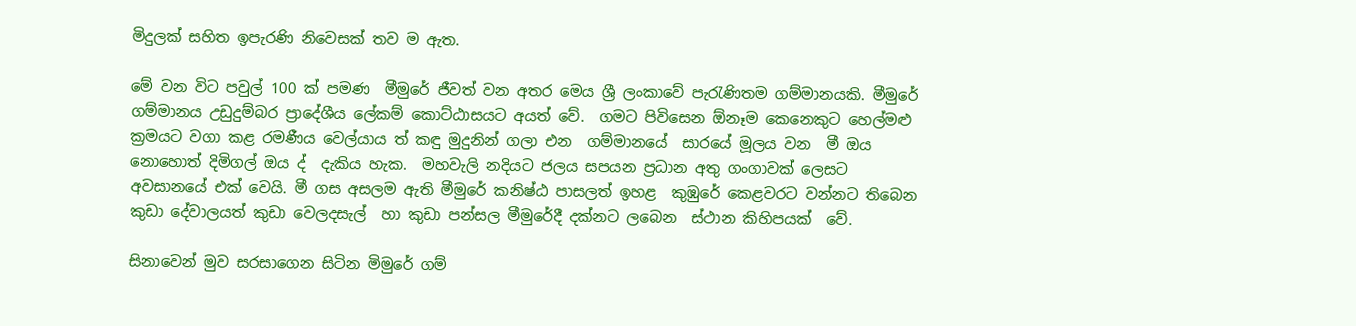මිදුලක් සහිත ඉපැරණි නිවෙසක් තව ම ඇත.

මේ වන විට පවුල් 100 ක් පමණ  මීමුරේ ජීවත් වන අතර මෙය ශ්‍රී ලංකාවේ පැරැණිතම ගම්මානයකි. මීමුරේ ගම්මානය උඩුදුම්බර ප්‍රාදේශීය ලේකම් කොට්‌ඨාසයට අයත් වේ.  ගමට පිවිසෙන ඕනෑම කෙනෙකුට හෙල්මළු ක්‍රමයට වගා කළ රමණීය වෙල්යාය ත් කඳු මුදුනින් ගලා එන  ගම්මානයේ  සාරයේ මූලය වන  මී ඔය නොහොත් දිමිගල් ඔය ද්  දැකිය හැක.  මහවැලි නදියට ජලය සපයන ප්‍රධාන අතු ගංගාවක් ලෙසට අවසානයේ එක් වෙයි. මී ගස අසලම ඇති මීමුරේ කනිෂ්ඨ පාසලත් ඉහළ  කුඹුරේ කෙළවරට වන්නට තිබෙන කුඩා දේවාලයත් කුඩා වෙලදසැල්  හා කුඩා පන්සල මීමුරේදී දක්නට ලබෙන  ස්ථාන කිහිපයක්  වේ.

සිනාවෙන් මුව සරසාගෙන සිටින මිමුරේ ගම්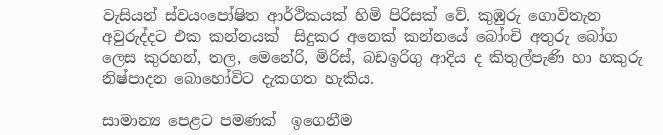වැසියන් ස්වයංපෝෂිත ආර්ථිකයක් හිමි පිරිසක් වේ. කුඹුරු ගොවිතැන අවුරුද්දට එක කන්නයක්  සිදුකර අනෙක් කන්නයේ බෝංචි අතුරු බෝග ලෙස කුරහන්, තල, මෙනේරි, මිරිස්, බඩඉරිගු ආදිය ද කිතුල්පැණි හා හකුරු නිෂ්පාදන බොහෝවිට දැකගත හැකිය.

සාමාන්‍ය පෙළට පමණක්  ඉගෙනීම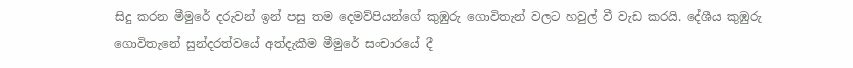සිදු කරන මීමුරේ දරුවන් ඉන් පසු තම දෙමව්පියන්ගේ කුඹුරු ගොවිතැන් වලට හවුල් වී වැඩ කරයි. දේශීය කුඹුරු ගොවිතැනේ සුන්දරත්වයේ අත්දැකීම මීමුරේ සංචාරයේ දී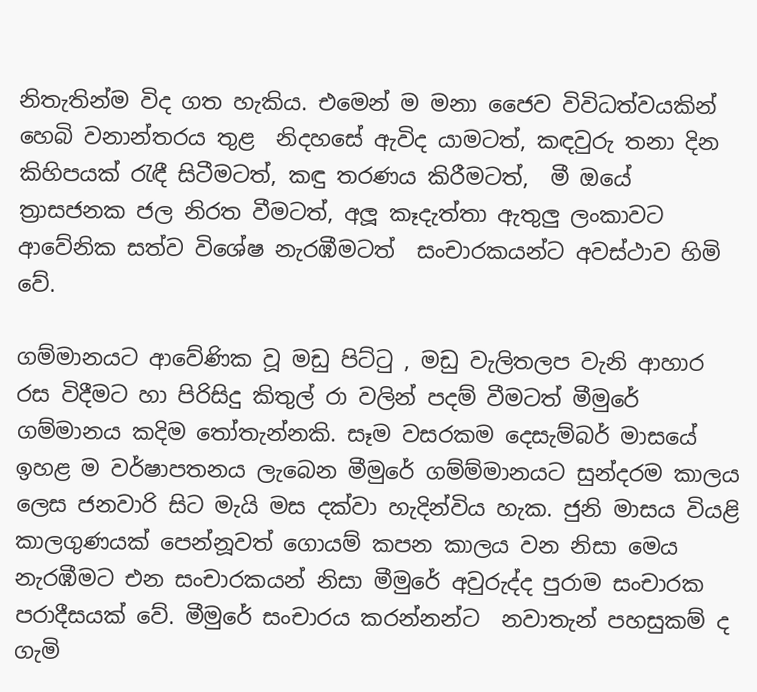නිතැතින්ම විද ගත හැකිය. එමෙන් ම මනා ජෛව විවිධත්වයකින් හෙබි වනාන්තරය තුළ  නිදහසේ ඇවිද යාමටත්, කඳවුරු තනා දින කිහිපයක් රැඳී සිටීමටත්, කඳු තරණය කිරීමටත්,  මී ඔයේ ත්‍රාසජනක ජල නිරත වීමටත්, අලූ කෑදැත්තා ඇතුලු ලංකාවට ආවේනික සත්ව විශේෂ නැරඹීමටත්  සංචාරකයන්ට අවස්ථාව හිමි වේ.

ගම්මානයට ආවේණික වූ මඩු පිට්ටු , මඩු වැලිතලප වැනි ආහාර රස විදීමට හා පිරිසිදු කිතුල් රා වලින් පදම් වීමටත් මීමුරේ ගම්මානය කදිම තෝතැන්නකි. සෑම වසරකම දෙසැම්බර් මාසයේ ඉහළ ම වර්ෂාපතනය ලැබෙන මීමුරේ ගම්ම්මානයට සුන්දරම කාලය ලෙස ජනවාරි සිට මැයි මස දක්වා හැදින්විය හැක. ජුනි මාසය වියළි කාලගුණයක් පෙන්නූවත් ගොයම් කපන කාලය වන නිසා මෙය නැරඹීමට එන සංචාරකයන් නිසා මීමුරේ අවුරුද්ද පුරාම සංචාරක පරාදීසයක් වේ. මීමුරේ සංචාරය කරන්නන්ට  නවාතැන් පහසුකම් ද ගැමි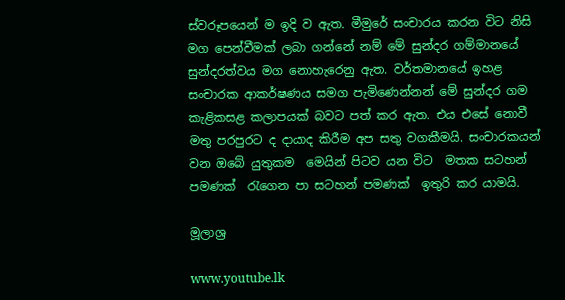ස්වරූපයෙන් ම ඉදි ව ඇත. මීමුරේ සංචාරය කරන විට නිසි මග පෙන්වීමක් ලබා ගන්නේ නම් මේ සුන්දර ගම්මානයේ සුන්දරත්වය මග නොහැරෙනු ඇත. වර්තමානයේ ඉහළ සංචාරක ආකර්ෂණය සමග පැමිණෙන්නන් මේ සුන්දර ගම කැළිකසළ කලාපයක් බවට පත් කර ඇත. එය එසේ නොවී මතු පරපුරට ද දායාද කිරීම අප සතු වගකීමයි. සංචාරකයන් වන ඔබේ යුතුකම  මෙයින් පිටව යන විට  මතක සටහන් පමණක්  රැගෙන පා සටහන් පමණක්  ඉතුරි කර යාමයි.

මූලාශ්‍ර

www.youtube.lk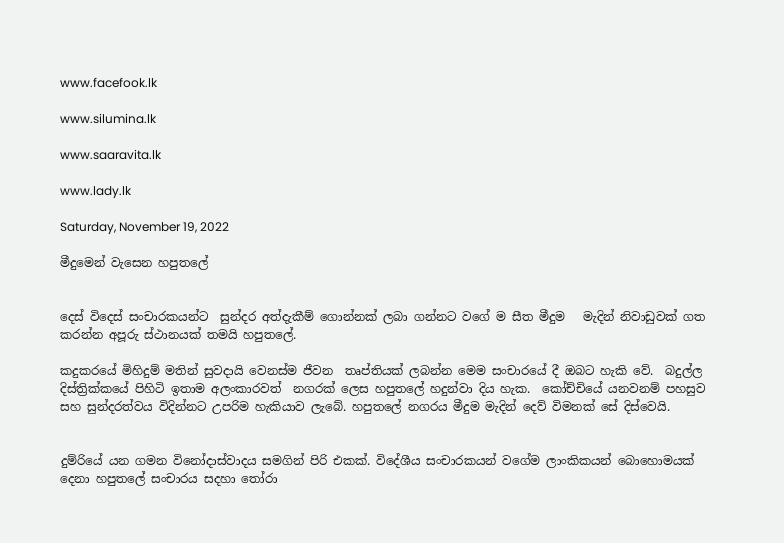www.facefook.lk

www.silumina.lk

www.saaravita.lk

www.lady.lk

Saturday, November 19, 2022

මීදුමෙන් වැසෙන හපුතලේ


දෙස් විදෙස් සංචාරකයන්ට  සුන්දර අත්දැකීම් ගොන්නක් ලබා ගන්නට වගේ ම සීත මීදුම   මැදින් නිවාඩුවක් ගත කරන්න අපූරු ස්ථානයක් තමයි හපුතලේ.

කදුකරයේ මිහිදුම් මතින් සුවදායි වෙනස්ම ජීවන  තෘප්තියක් ලබන්න මෙම සංචාරයේ දී ඔබට හැකි වේ.  බදුල්ල දිස්ත්‍රික්කයේ පිහිටි ඉතාම අලංකාරවත්  නගරක් ලෙස හපුතලේ හදුන්වා දිය හැක.  කෝච්චියේ යනවනම් පහසුව සහ සුන්දරත්වය විදින්නට උපරිම හැකියාව ලැබේ. හපුතලේ නගරය මීදුම මැදින් දෙව් විමනක් සේ දිස්වෙයි.


දුම්රියේ යන ගමන විනෝදාස්වාදය සමගින් පිරි එකක්. විදේශීය සංචාරකයන් වගේම ලාංකිකයන් බොහොමයක් දෙනා හපුතලේ සංචාරය සදහා තෝරා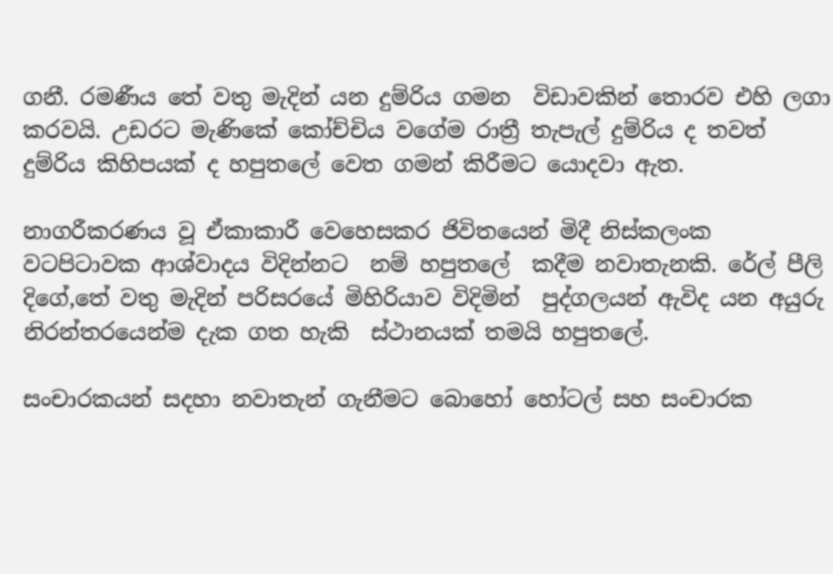ගනී. රමණීය තේ වතු මැදින් යන දුම්රිය ගමන  විඩාවකින් තොරව එහි ලගා කරවයි. උඩරට මැණිකේ කෝච්චිය වගේම රාත්‍රී තැපැල් දුම්රිය ද තවත් දුම්රිය කිහිපයක් ද හපුතලේ වෙත ගමන් කිරීමට යොදවා ඇත.

නාගරීකරණය වූ ඒකාකාරී වෙහෙසකර ජිවිතයෙන් මිදී නිස්කලංක වටපිටාවක ආශ්වාදය විදින්නට  නම් හපුතලේ  කදීම නවාතැනකි. රේල් පීලි දිගේ,තේ වතු මැදින් පරිසරයේ මිහිරියාව විදිමින්  පුද්ගලයන් ඇවිද යන අයුරු නිරන්තරයෙන්ම දැක ගත හැකි  ස්ථානයක් තමයි හපුතලේ.

සංචාරකයන් සදහා නවාතැන් ගැනීමට බොහෝ හෝටල් සහ සංචාරක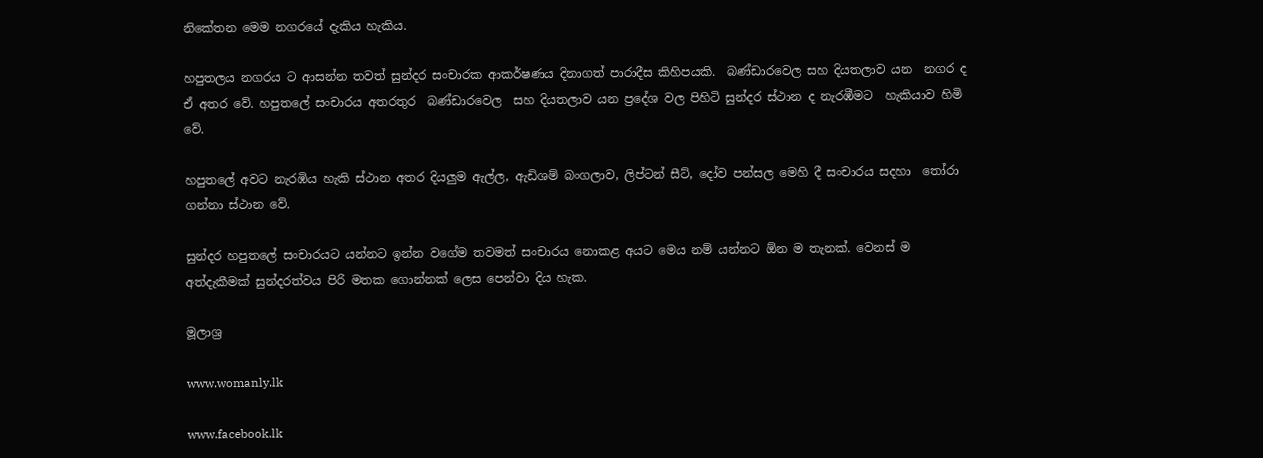නිකේතන මෙම නගරයේ දැකිය හැකිය.

හපුතලය නගරය ට ආසන්න තවත් සුන්දර සංචාරක ආකර්ෂණය දිනාගත් පාරාදීස කිහිපයකි.  බණ්ඩාරවෙල සහ දියතලාව යන  නගර ද ඒ අතර වේ. හපුතලේ සංචාරය අතරතුර  බණ්ඩාරවෙල  සහ දියතලාව යන ප්‍රදේශ වල පිහිටි සුන්දර ස්ථාන ද නැරඹීමට  හැකියාව හිමි වේ.

හපුතලේ අවට නැරඹිය හැකි ස්ථාන අතර දියලුම ඇල්ල, ඇඩිශම් බංගලාව, ලිප්ටන් සීට්, දෝව පන්සල මෙහි දී සංචාරය සදහා  තෝරා ගන්නා ස්ථාන වේ.

සුන්දර හපුතලේ සංචාරයට යන්නට ඉන්න වගේම තවමත් සංචාරය නොකළ අයට මෙය නම් යන්නට ඕන ම තැනක්. වෙනස් ම අත්දැකීමක් සුන්දරත්වය පිරි මතක ගොන්නක් ලෙස පෙන්වා දිය හැක.

මූලාශ්‍ර

www.womanly.lk

www.facebook.lk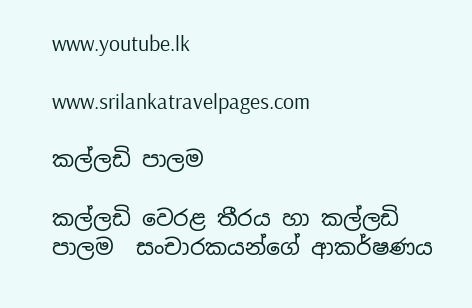www.youtube.lk

www.srilankatravelpages.com

කල්ලඩි පාලම

කල්ලඩි වෙරළ තීරය හා කල්ලඩි පාලම  සංචාරකයන්ගේ ආකර්ෂණය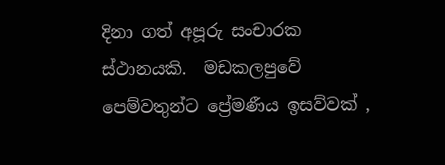දිනා ගත් අපූරු සංචාරක ස්ථානයකි.  මඩකලපුවේ පෙම්වතුන්ට ප්‍රේමණීය ඉසව්වක් ,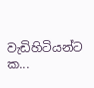වැඩිහිටියන්ට ක...